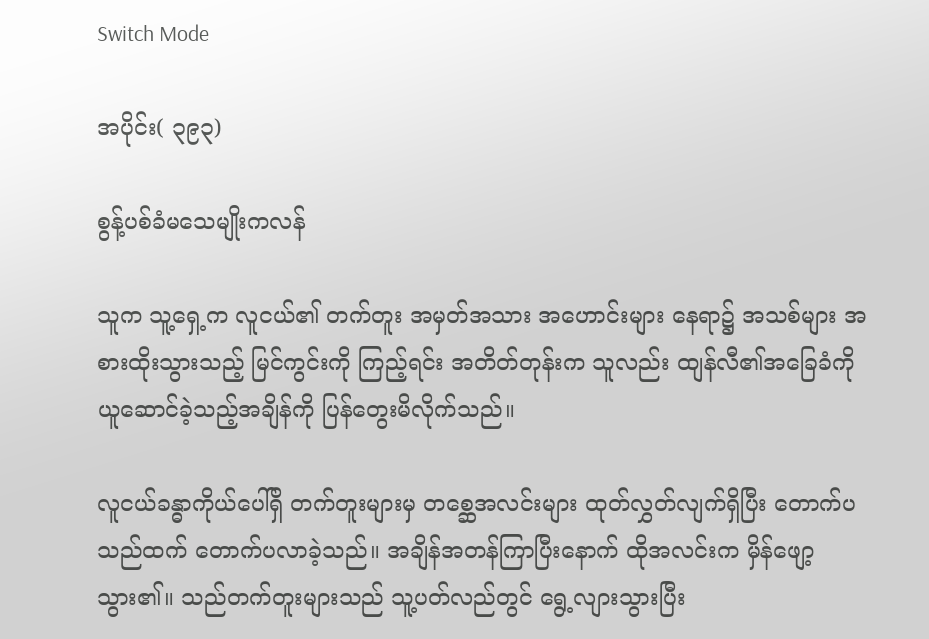Switch Mode

အပိုင်း( ၃၉၃)

စွန့်ပစ်ခံမသေမျိုးကလန်

သူက သူ့ရှေ့က လူငယ်၏ တက်တူး အမှတ်အသား အဟောင်းများ နေရာ၌ အသစ်များ အစားထိုးသွားသည့် မြင်ကွင်းကို ကြည့်ရင်း အတိတ်တုန်းက သူလည်း ထျန်လီ၏အခြေခံကို ယူဆောင်ခဲ့သည့်အချိန်ကို ပြန်တွေးမိလိုက်သည်။

လူငယ်ခန္ဓာကိုယ်ပေါ်ရှိ တက်တူးများမှ တစ္ဆေအလင်းများ ထုတ်လွှတ်လျက်ရှိပြီး တောက်ပသည်ထက် တောက်ပလာခဲ့သည်။ အချိန်အတန်ကြာပြီးနောက် ထိုအလင်းက မှိန်ဖျော့သွား၏။ သည်တက်တူးများသည် သူ့ပတ်လည်တွင် ရွေ့လျားသွားပြီး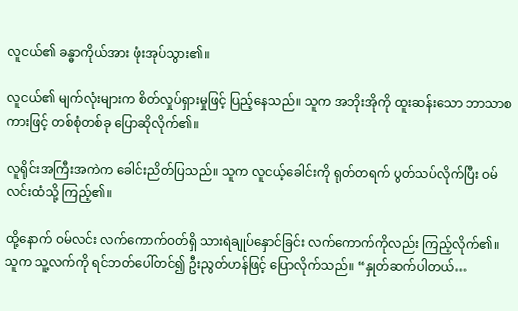လူငယ်၏ ခန္ဓာကိုယ်အား ဖုံးအုပ်သွား၏။

လူငယ်၏ မျက်လုံးများက စိတ်လှုပ်ရှားမှုဖြင့် ပြည့်နေသည်။ သူက အဘိုးအိုကို ထူးဆန်းသော ဘာသာစကားဖြင့် တစ်စုံတစ်ခု ပြောဆိုလိုက်၏။

လူရိုင်းအကြီးအကဲက ခေါင်းညိတ်ပြသည်။ သူက လူငယ့်ခေါင်းကို ရုတ်တရက် ပွတ်သပ်လိုက်ပြီး ဝမ်လင်းထံသို့ ကြည့်၏။

ထို့နောက် ဝမ်လင်း လက်ကောက်ဝတ်ရှိ သားရဲချုပ်နှောင်ခြင်း လက်ကောက်ကိုလည်း ကြည့်လိုက်၏။ သူက သူ့လက်ကို ရင်ဘတ်ပေါ်တင်၍ ဦးညွတ်ဟန်ဖြင့် ပြောလိုက်သည်။ “နှုတ်ဆက်ပါတယ်…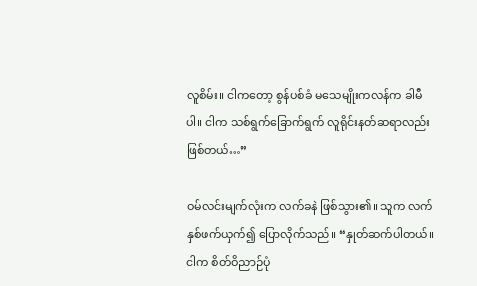လူစိမ်း။ ငါကတော့ စွန်ပစ်ခံ မသေမျိုးကလန်က ခါမီပါ။ ငါက သစ်ရွက်ခြောက်ရွက် လူရိုင်းနတ်ဆရာလည်း ဖြစ်တယ်…”

ဝမ်လင်းမျက်လုံးက လက်ခနဲ ဖြစ်သွား၏။ သူက လက်နှစ်ဖက်ယှက်၍ ပြောလိုက်သည်။ “နှုတ်ဆက်ပါတယ်။ ငါက စိတ်ဝိညာဉ်ပုံ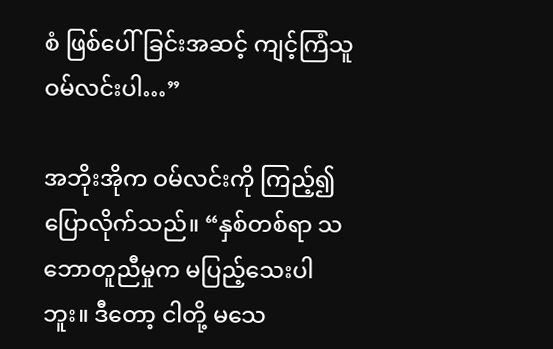စံ ဖြစ်ပေါ်ခြင်းအဆင့် ကျင့်ကြံသူ ဝမ်လင်းပါ…”

အဘိုးအိုက ဝမ်လင်းကို ကြည့်၍ ပြောလိုက်သည်။ “နှစ်တစ်ရာ သဘောတူညီမှုက မပြည့်သေးပါဘူး။ ဒီတော့ ငါတို့ မသေ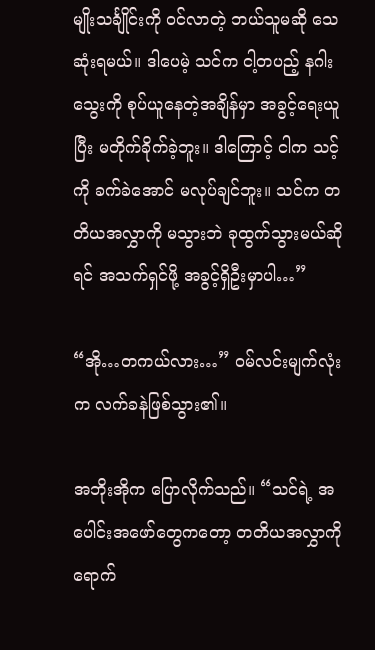မျိုးသင်္ချိုင်းကို ဝင်လာတဲ့ ဘယ်သူမဆို သေဆုံးရမယ်။ ဒါပေမဲ့ သင်က ငါ့တပည့် နဂါးသွေးကို စုပ်ယူနေတဲ့အချိန်မှာ အခွင့်ရေးယူပြီး မတိုက်ခိုက်ခဲ့ဘူး။ ဒါကြောင့် ငါက သင့်ကို ခက်ခဲအောင် မလုပ်ချင်ဘူး။ သင်က တတိယအလွှာကို မသွားဘဲ ခုထွက်သွားမယ်ဆိုရင် အသက်ရှင်ဖို့ အခွင့်ရှိဦးမှာပါ…”

“အို…တကယ်လား…” ဝမ်လင်းမျက်လုံးက လက်ခနဲဖြစ်သွား၏။

အဘိုးအိုက ပြောလိုက်သည်။ “သင်ရဲ့ အပေါင်းအဖော်တွေကတော့ တတိယအလွှာကို ရောက်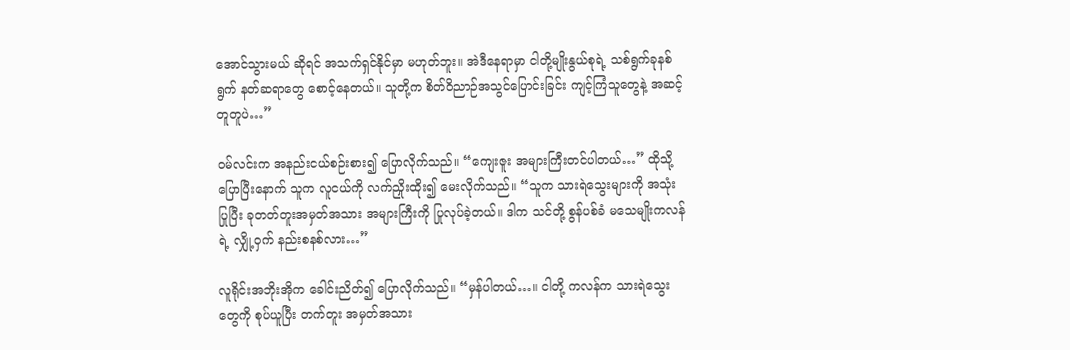အောင်သွားမယ် ဆိုရင် အသက်ရှင်နိုင်မှာ မဟုတ်ဘူး။ အဲဒီနေရာမှာ ငါတို့မျိုးနွယ်စုရဲ့ သစ်ရွက်ခုနစ်ရွက် နတ်ဆရာတွေ စောင့်နေတယ်။ သူတို့က စိတ်ဝိညာဉ်အသွင်ပြောင်းခြင်း ကျင့်ကြံသူတွေနဲ့ အဆင့်တူတူပဲ…”

ဝမ်လင်းက အနည်းငယ်စဉ်းစား၍ ပြောလိုက်သည်။ “ကျေးဇူး အများကြီးတင်ပါတယ်…” ထိုသို့ပြောပြီးနောက် သူက လူငယ်ကို လက်ညှိုးထိုး၍ မေးလိုက်သည်။ “သူက သားရဲသွေးများကို အသုံးပြုပြီး ခုတတ်တူးအမှတ်အသား အများကြီးကို ပြုလုပ်ခဲ့တယ်။ ဒါက သင်တို့ စွန်ပစ်ခံ မသေမျိုးကလန်ရဲ့ လျှို့ဝှက် နည်းစနစ်လား…”

လူရိုင်းအဘိုးအိုက ခေါင်းညိတ်၍ ပြောလိုက်သည်။ “မှန်ပါတယ်…။ ငါတို့ ကလန်က သားရဲသွေးတွေကို စုပ်ယူပြီး တက်တူး အမှတ်အသား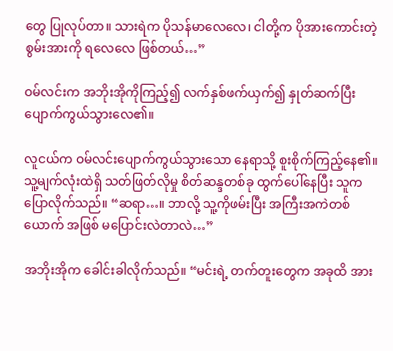တွေ ပြုလုပ်တာ။ သားရဲက ပိုသန်မာလေလေ၊ ငါတို့က ပိုအားကောင်းတဲ့ စွမ်းအားကို ရလေလေ ဖြစ်တယ်…”

ဝမ်လင်းက အဘိုးအိုကိုကြည့်၍ လက်နှစ်ဖက်ယှက်၍ နှုတ်ဆက်ပြီး ပျောက်ကွယ်သွားလေ၏။

လူငယ်က ဝမ်လင်းပျောက်ကွယ်သွားသော နေရာသို့ စူးစိုက်ကြည့်နေ၏။ သူ့မျက်လုံးထဲရှိ သတ်ဖြတ်လိုမှု စိတ်ဆန္ဒတစ်ခု ထွက်ပေါ်နေပြီး သူက ပြောလိုက်သည်။ “ဆရာ…။ ဘာလို့ သူ့ကိုဖမ်းပြီး အကြီးအကဲတစ်ယောက် အဖြစ် မပြောင်းလဲတာလဲ…”

အဘိုးအိုက ခေါင်းခါလိုက်သည်။ “မင်းရဲ့ တက်တူးတွေက အခုထိ အား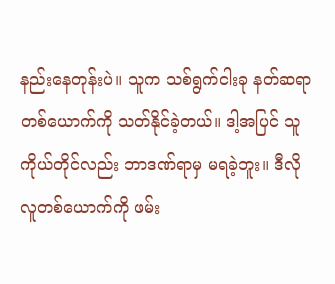နည်းနေတုန်းပဲ။ သူက သစ်ရွက်ငါးခု နတ်ဆရာတစ်ယောက်ကို သတ်နိုင်ခဲ့တယ်။ ဒါ့အပြင် သူကိုယ်တိုင်လည်း ဘာဒဏ်ရာမှ မရခဲ့ဘူး။ ဒီလိုလူတစ်ယောက်ကို ဖမ်း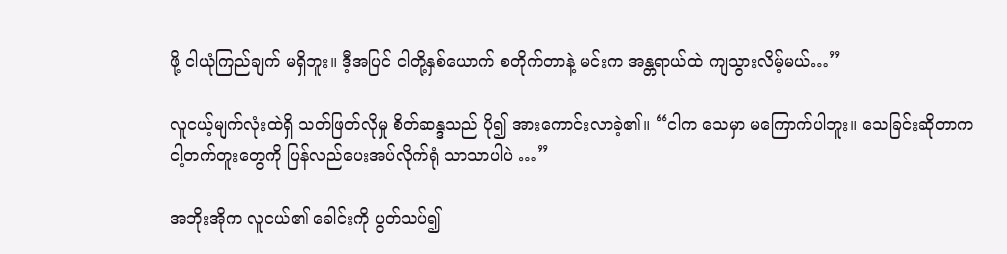ဖို့ ငါယုံကြည်ချက် မရှိဘူး။ ဒီ့အပြင် ငါတို့နှစ်ယောက် စတိုက်တာနဲ့ မင်းက အန္တရာယ်ထဲ ကျသွားလိမ့်မယ်…”

လူငယ့်မျက်လုံးထဲရှိ သတ်ဖြတ်လိုမှု စိတ်ဆန္ဒသည် ပို၍ အားကောင်းလာခဲ့၏။ “ငါက သေမှာ မကြောက်ပါဘူး။ သေခြင်းဆိုတာက ငါ့တက်တူးတွေကို ပြန်လည်ပေးအပ်လိုက်ရုံ သာသာပါပဲ …”

အဘိုးအိုက လူငယ်၏ ခေါင်းကို ပွတ်သပ်၍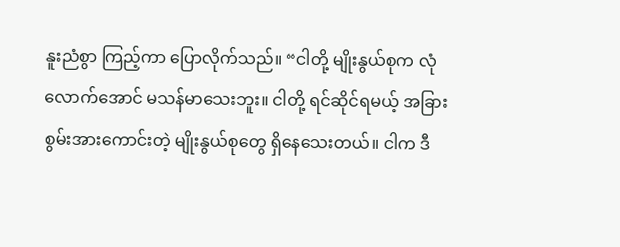နူးညံစွာ ကြည့်ကာ ပြောလိုက်သည်။ “ငါတို့ မျိုးနွယ်စုက လုံလောက်အောင် မသန်မာသေးဘူး။ ငါတို့ ရင်ဆိုင်ရမယ့် အခြား စွမ်းအားကောင်းတဲ့ မျိုးနွယ်စုတွေ ရှိနေသေးတယ်။ ငါက ဒီ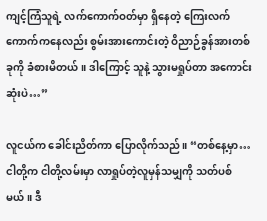ကျင့်ကြံသူရဲ့ လက်ကောက်ဝတ်မှာ ရှိနေတဲ့ ကြေးလက်ကောက်ကနေလည်း စွမ်းအားကောင်းတဲ့ ဝိညာဉ်ခွန်အားတစ်ခုကို ခံစားမိတယ်။ ဒါကြောင့် သူနဲ့ သွားမရှုပ်တာ အကောင်းဆုံးပဲ…”

လူငယ်က ခေါင်းညိတ်ကာ ပြောလိုက်သည်။ “တစ်နေ့မှာ…ငါတို့က ငါတို့လမ်းမှာ လာရှုပ်တဲ့လူမှန်သမျှကို သတ်ပစ်မယ်။ ဒီ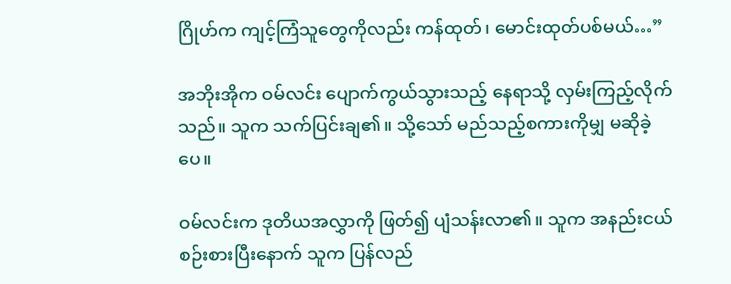ဂြိုဟ်က ကျင့်ကြံသူတွေကိုလည်း ကန်ထုတ်၊ မောင်းထုတ်ပစ်မယ်…”

အဘိုးအိုက ဝမ်လင်း ပျောက်ကွယ်သွားသည့် နေရာသို့ လှမ်းကြည့်လိုက်သည်။ သူက သက်ပြင်းချ၏။ သို့သော် မည်သည့်စကားကိုမျှ မဆိုခဲ့ပေ။

ဝမ်လင်းက ဒုတိယအလွှာကို ဖြတ်၍ ပျံသန်းလာ၏။ သူက အနည်းငယ် စဉ်းစားပြီးနောက် သူက ပြန်လည်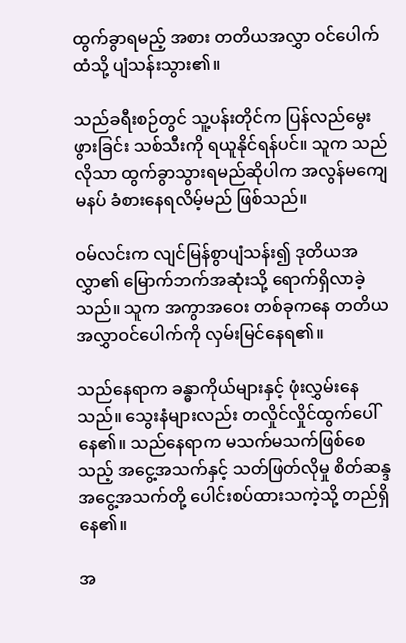ထွက်ခွာရမည့် အစား တတိယအလွှာ ဝင်ပေါက်ထံသို့ ပျံသန်းသွား၏။

သည်ခရီးစဉ်တွင် သူ့ပန်းတိုင်က ပြန်လည်မွေးဖွားခြင်း သစ်သီးကို ရယူနိုင်ရန်ပင်။ သူက သည်လိုသာ ထွက်ခွာသွားရမည်ဆိုပါက အလွန်မကျေမနပ် ခံစားနေရလိမ့်မည် ဖြစ်သည်။

ဝမ်လင်းက လျင်မြန်စွာပျံသန်း၍ ဒုတိယအလွှာ၏ မြောက်ဘက်အဆုံးသို့ ရောက်ရှိလာခဲ့သည်။ သူက အကွာအဝေး တစ်ခုကနေ တတိယ အလွှာဝင်ပေါက်ကို လှမ်းမြင်နေရ၏။

သည်နေရာက ခန္ဓာကိုယ်များနှင့် ဖုံးလွှမ်းနေသည်။ သွေးနံများလည်း တလှိုင်လှိုင်ထွက်ပေါ်နေ၏။ သည်နေရာက မသက်မသက်ဖြစ်စေသည့် အငွေ့အသက်နှင့် သတ်ဖြတ်လိုမှု စိတ်ဆန္ဒအငွေ့အသက်တို့ ပေါင်းစပ်ထားသကဲ့သို့ တည်ရှိနေ၏။

အ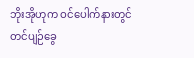ဘိုးအိုဟုက ဝင်ပေါက်နားတွင် တင်ပျဉ်ခွေ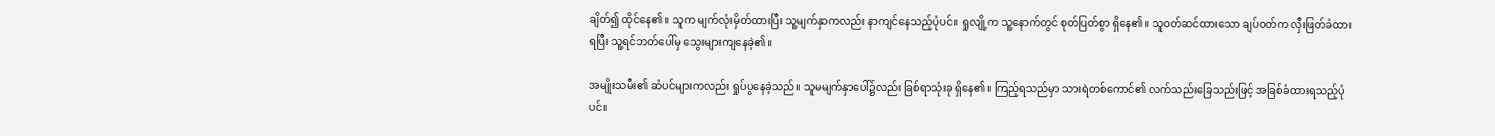ချိတ်၍ ထိုင်နေ၏။ သူက မျက်လုံးမှိတ်ထားပြီး သူ့မျက်နှာကလည်း နာကျင်နေသည့်ပုံပင်။ ရှုလျို့က သူ့နောက်တွင် စုတ်ပြတ်စွာ ရှိနေ၏။ သူဝတ်ဆင်ထားသော ချပ်ဝတ်က လှီးဖြတ်ခံထားရပြီး သူ့ရင်ဘတ်ပေါ်မှ သွေးများကျနေခဲ့၏။

အမျိုးသမီး၏ ဆံပင်များကလည်း ရှုပ်ပွနေခဲ့သည်။ သူမမျက်နှာပေါ်၌လည်း ခြစ်ရာသုံးခု ရှိနေ၏။ ကြည့်ရသည်မှာ သားရဲတစ်ကောင်၏ လက်သည်းခြေသည်းဖြင့် အခြစ်ခံထားရသည့်ပုံပင်။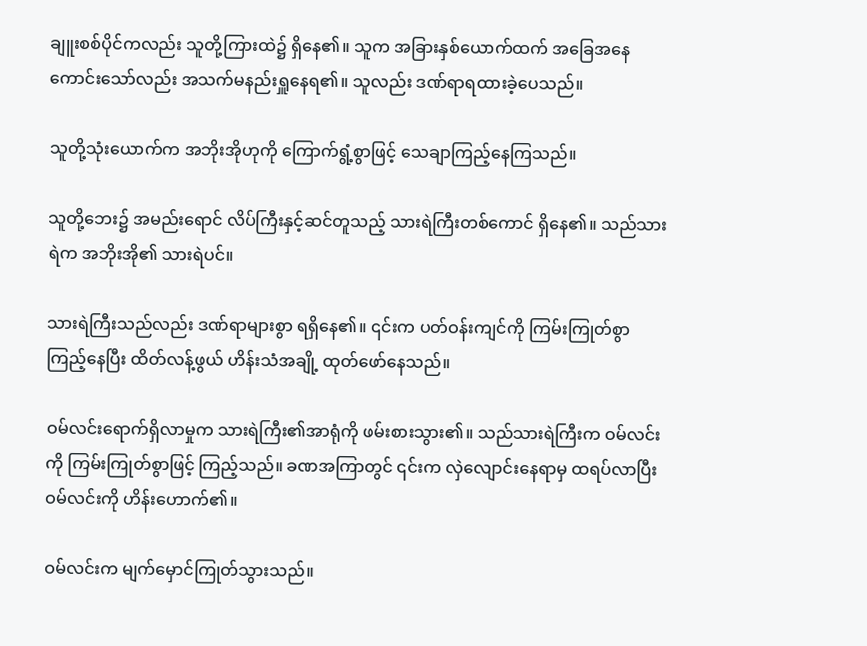ချူးစစ်ပိုင်ကလည်း သူတို့ကြားထဲ၌ ရှိနေ၏။ သူက အခြားနှစ်ယောက်ထက် အခြေအနေ ကောင်းသော်လည်း အသက်မနည်းရှူနေရ၏။ သူလည်း ဒဏ်ရာရထားခဲ့ပေသည်။

သူတို့သုံးယောက်က အဘိုးအိုဟုကို ကြောက်ရွံ့စွာဖြင့် သေချာကြည့်နေကြသည်။

သူတို့ဘေး၌ အမည်းရောင် လိပ်ကြီးနှင့်ဆင်တူသည့် သားရဲကြီးတစ်ကောင် ရှိနေ၏။ သည်သားရဲက အဘိုးအို၏ သားရဲပင်။

သားရဲကြီးသည်လည်း ဒဏ်ရာများစွာ ရရှိနေ၏။ ၎င်းက ပတ်ဝန်းကျင်ကို ကြမ်းကြုတ်စွာ ကြည့်နေပြီး ထိတ်လန့်ဖွယ် ဟိန်းသံအချို့ ထုတ်ဖော်နေသည်။

ဝမ်လင်းရောက်ရှိလာမှုက သားရဲကြီး၏အာရုံကို ဖမ်းစားသွား၏။ သည်သားရဲကြီးက ဝမ်လင်းကို ကြမ်းကြုတ်စွာဖြင့် ကြည့်သည်။ ခဏအကြာတွင် ၎င်းက လှဲလျောင်းနေရာမှ ထရပ်လာပြီး ဝမ်လင်းကို ဟိန်းဟောက်၏။

ဝမ်လင်းက မျက်မှောင်ကြုတ်သွားသည်။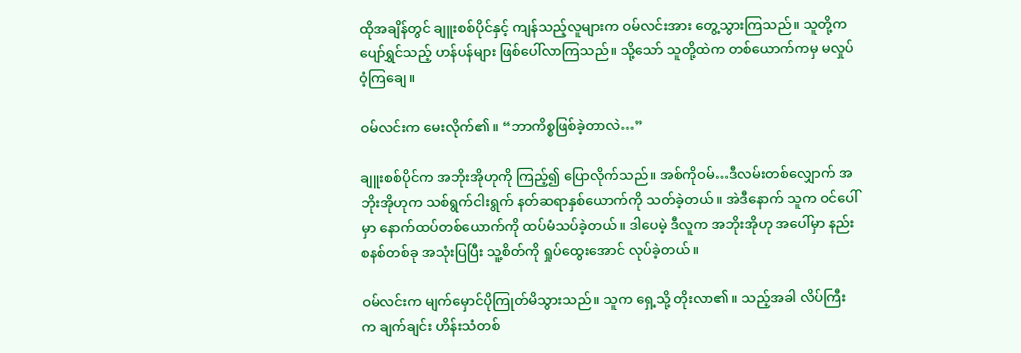ထိုအချိန်တွင် ချူးစစ်ပိုင်နှင့် ကျန်သည့်လူများက ဝမ်လင်းအား တွေ့သွားကြသည်။ သူတို့က ပျော်ရွှင်သည့် ဟန်ပန်များ ဖြစ်ပေါ်လာကြသည်။ သို့သော် သူတို့ထဲက တစ်ယောက်ကမှ မလှုပ်ဝံ့ကြချေ။

ဝမ်လင်းက မေးလိုက်၏။ “ဘာကိစ္စဖြစ်ခဲ့တာလဲ…”

ချူးစစ်ပိုင်က အဘိုးအိုဟုကို ကြည့်၍ ပြောလိုက်သည်။ အစ်ကိုဝမ်…ဒီလမ်းတစ်လျှောက် အဘိုးအိုဟုက သစ်ရွက်ငါးရွက် နတ်ဆရာနှစ်ယောက်ကို သတ်ခဲ့တယ်။ အဲဒီနောက် သူက ဝင်ပေါ်မှာ နောက်ထပ်တစ်ယောက်ကို ထပ်မံသပ်ခဲ့တယ်။ ဒါပေမဲ့ ဒီလူက အဘိုးအိုဟု အပေါ်မှာ နည်းစနစ်တစ်ခု အသုံးပြပြီး သူ့စိတ်ကို ရှုပ်ထွေးအောင် လုပ်ခဲ့တယ်။

ဝမ်လင်းက မျက်မှောင်ပိုကြုတ်မိသွားသည်။ သူက ရှေ့သို့ တိုးလာ၏။ သည့်အခါ လိပ်ကြီးက ချက်ချင်း ဟိန်းသံတစ်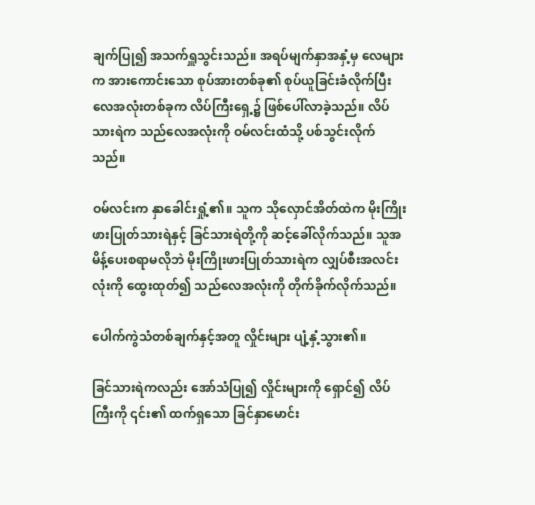ချက်ပြု၍ အသက်ရှူသွင်းသည်။ အရပ်မျက်နှာအနှံ့မှ လေများက အားကောင်းသော စုပ်အားတစ်ခု၏ စုပ်ယူခြင်းခံလိုက်ပြီး လေအလုံးတစ်ခုက လိပ်ကြီးရှေ့၌ ဖြစ်ပေါ်လာခဲ့သည်။ လိပ်သားရဲက သည်လေအလုံးကို ဝမ်လင်းထံသို့ ပစ်သွင်းလိုက်သည်။

ဝမ်လင်းက နှာခေါင်းရှုံ့၏။ သူက သိုလှောင်အိတ်ထဲက မိုးကြိုး ဖားပြုတ်သားရဲနှင့် ခြင်သားရဲတို့ကို ဆင့်ခေါ်လိုက်သည်။ သူအမိန့်ပေးစရာမလိုဘဲ မိုးကြိုးဖားပြုတ်သားရဲက လျှပ်စီးအလင်းလုံးကို ထွေးထုတ်၍ သည်လေအလုံးကို တိုက်ခိုက်လိုက်သည်။

ပေါက်ကွဲသံတစ်ချက်နှင့်အတူ လှိုင်းများ ပျံ့နှံ့သွား၏။

ခြင်သားရဲကလည်း အော်သံပြု၍ လှိုင်းများကို ရှောင်၍ လိပ်ကြီးကို ၎င်း၏ ထက်ရှသော ခြင်နှာမောင်း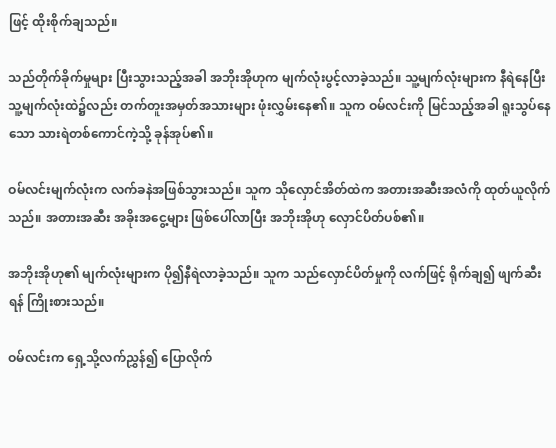ဖြင့် ထိုးစိုက်ချသည်။

သည်တိုက်ခိုက်မှုများ ပြီးသွားသည့်အခါ အဘိုးအိုဟုက မျက်လုံးပွင့်လာခဲ့သည်။ သူ့မျက်လုံးများက နီရဲနေပြီး သူ့မျက်လုံးထဲ၌လည်း တက်တူးအမှတ်အသားများ ဖုံးလွှမ်းနေ၏။ သူက ဝမ်လင်းကို မြင်သည့်အခါ ရူးသွပ်နေသော သားရဲတစ်ကောင်ကဲ့သို့ ခုန်အုပ်၏။

ဝမ်လင်းမျက်လုံးက လက်ခနဲအဖြစ်သွားသည်။ သူက သိုလှောင်အိတ်ထဲက အတားအဆီးအလံကို ထုတ်ယူလိုက်သည်။ အတားအဆီး အခိုးအငွေ့များ ဖြစ်ပေါ်လာပြီး အဘိုးအိုဟု လှောင်ပိတ်ပစ်၏။

အဘိုးအိုဟု၏ မျက်လုံးများက ပို၍နီရဲလာခဲ့သည်။ သူက သည်လှောင်ပိတ်မှုကို လက်ဖြင့် ရိုက်ချ၍ ဖျက်ဆီးရန် ကြိုးစားသည်။

ဝမ်လင်းက ရှေ့သို့လက်ညွှန်၍ ပြောလိုက်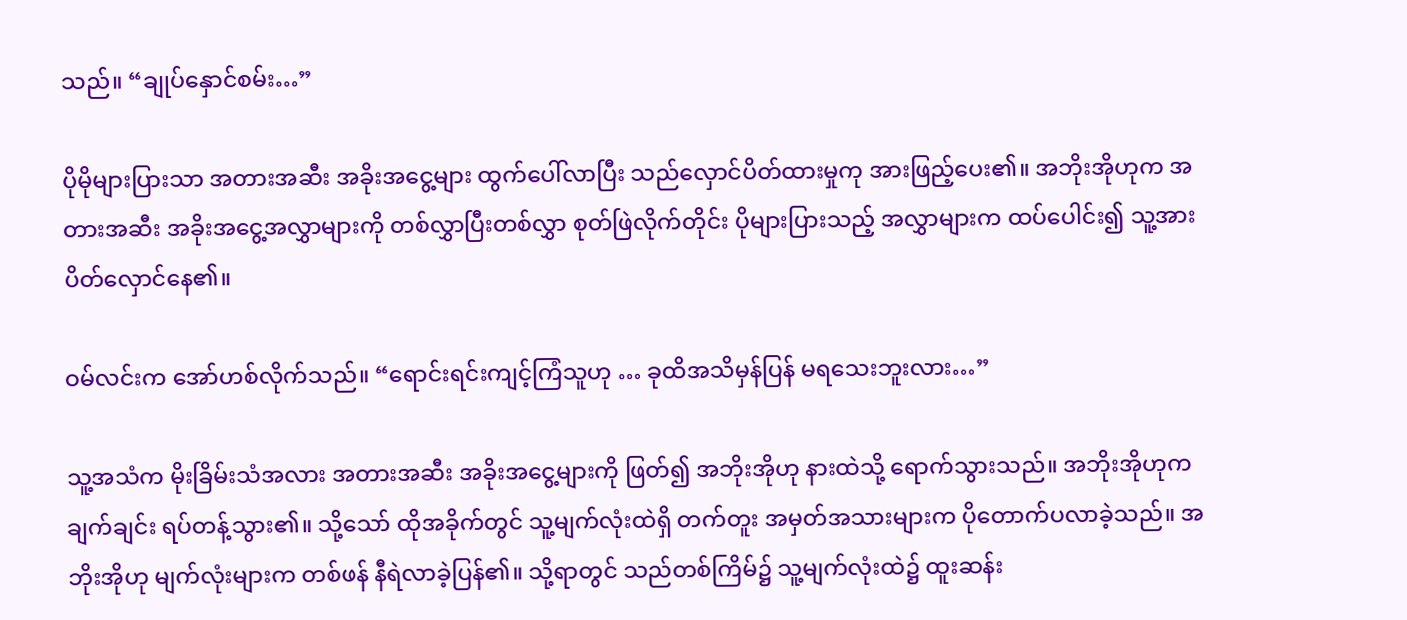သည်။ “ချုပ်နှောင်စမ်း…”

ပိုမိုများပြားသာ အတားအဆီး အခိုးအငွေ့များ ထွက်ပေါ်လာပြီး သည်လှောင်ပိတ်ထားမှုကု အားဖြည့်ပေး၏။ အဘိုးအိုဟုက အတားအဆီး အခိုးအငွေ့အလွှာများကို တစ်လွှာပြီးတစ်လွှာ စုတ်ဖြဲလိုက်တိုင်း ပိုများပြားသည့် အလွှာများက ထပ်ပေါင်း၍ သူ့အား ပိတ်လှောင်နေ၏။

ဝမ်လင်းက အော်ဟစ်လိုက်သည်။ “ရောင်းရင်းကျင့်ကြံသူဟု … ခုထိအသိမှန်ပြန် မရသေးဘူးလား…”

သူ့အသံက မိုးခြိမ်းသံအလား အတားအဆီး အခိုးအငွေ့များကို ဖြတ်၍ အဘိုးအိုဟု နားထဲသို့ ရောက်သွားသည်။ အဘိုးအိုဟုက ချက်ချင်း ရပ်တန့်သွား၏။ သို့သော် ထိုအခိုက်တွင် သူ့မျက်လုံးထဲရှိ တက်တူး အမှတ်အသားများက ပိုတောက်ပလာခဲ့သည်။ အဘိုးအိုဟု မျက်လုံးများက တစ်ဖန် နီရဲလာခဲ့ပြန်၏။ သို့ရာတွင် သည်တစ်ကြိမ်၌ သူ့မျက်လုံးထဲ၌ ထူးဆန်း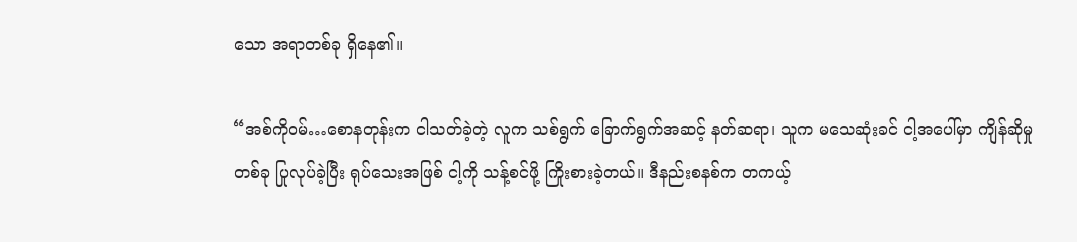သော အရာတစ်ခု ရှိနေ၏။

“အစ်ကိုဝမ်…စောနတုန်းက ငါသတ်ခဲ့တဲ့ လူက သစ်ရွက် ခြောက်ရွက်အဆင့် နတ်ဆရာ၊ သူက မသေဆုံးခင် ငါ့အပေါ်မှာ ကျိန်ဆိုမှုတစ်ခု ပြုလုပ်ခဲ့ပြီး ရုပ်သေးအဖြစ် ငါ့ကို သန့်စင်ဖို့ ကြိုးစားခဲ့တယ်။ ဒီနည်းစနစ်က တကယ့်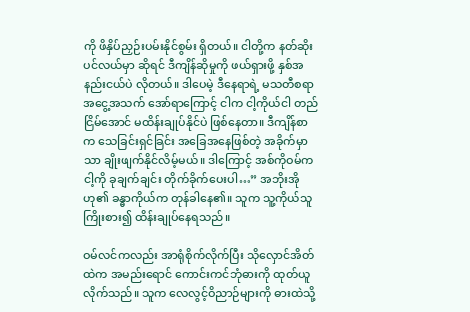ကို ဖိနှိပ်ညှဉ်းပမ်းနိုင်စွမ်း ရှိတယ်။ ငါတို့က နတ်ဆိုးပင်လယ်မှာ ဆိုရင် ဒီကျိန်ဆိုမှုကို ဖယ်ရှားဖို့ နှစ်အနည်းငယ်ပဲ လိုတယ်။ ဒါပေမဲ့ ဒီနေရာရဲ့ မသတီစရာ အငွေ့အသက် အော်ရာကြောင့် ငါက ငါ့ကိုယ်ငါ တည်ငြိမ်အောင် မထိန်းချုပ်နိုင်ပဲ ဖြစ်နေတာ။ ဒီကျိန်စာက သေခြင်းရှင်ခြင်း အခြေအနေဖြစ်တဲ့ အခိုက်မှာသာ ချိုးဖျက်နိုင်လိမ့်မယ်။ ဒါကြောင့် အစ်ကိုဝမ်က ငါ့ကို ခုချက်ချင်း တိုက်ခိုက်ပေးပါ…” အဘိုးအိုဟု၏ ခန္ဓာကိုယ်က တုန်ခါနေ၏။ သူက သူ့ကိုယ်သူ ကြိုးစား၍ ထိန်းချုပ်နေရသည်။

ဝမ်လင်ကလည်း အာရုံစိုက်လိုက်ပြီး သိုလှောင်အိတ်ထဲက အမည်းရောင် ကောင်းကင်ဘုံဓားကို ထုတ်ယူလိုက်သည်။ သူက လေလွင့်ဝိညာဉ်များကို ဓားထဲသို့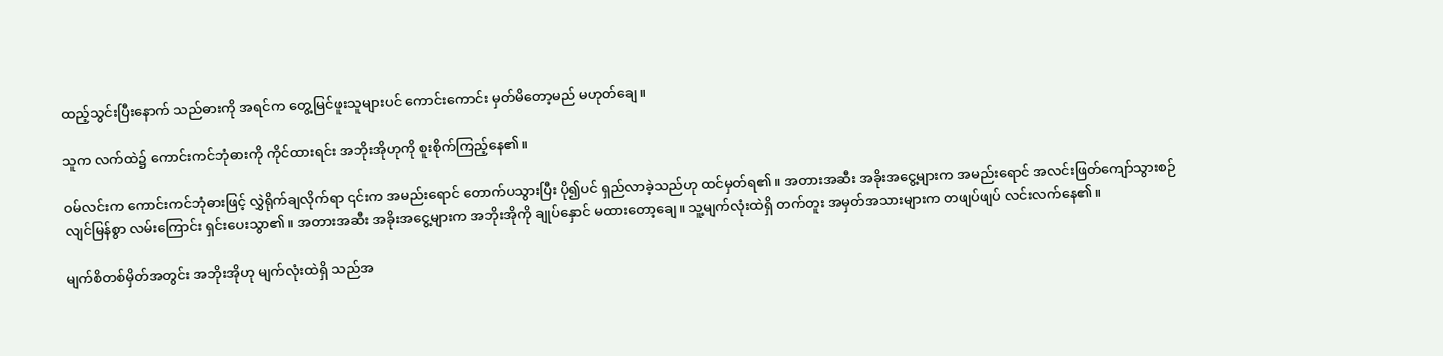ထည့်သွင်းပြီးနောက် သည်ဓားကို အရင်က တွေ့မြင်ဖူးသူများပင် ကောင်းကောင်း မှတ်မိတော့မည် မဟုတ်ချေ။

သူက လက်ထဲ၌ ကောင်းကင်ဘုံဓားကို ကိုင်ထားရင်း အဘိုးအိုဟုကို စူးစိုက်ကြည့်နေ၏။

ဝမ်လင်းက ကောင်းကင်ဘုံဓားဖြင့် လွှဲရိုက်ချလိုက်ရာ ၎င်းက အမည်းရောင် တောက်ပသွားပြီး ပို၍ပင် ရှည်လာခဲ့သည်ဟု ထင်မှတ်ရ၏။ အတားအဆီး အခိုးအငွေ့များက အမည်းရောင် အလင်းဖြတ်ကျော်သွားစဉ် လျင်မြန်စွာ လမ်းကြောင်း ရှင်းပေးသွာ၏။ အတားအဆီး အခိုးအငွေ့များက အဘိုးအိုကို ချုပ်နှောင် မထားတော့ချေ။ သူ့မျက်လုံးထဲရှိ တက်တူး အမှတ်အသားများက တဖျပ်ဖျပ် လင်းလက်နေ၏။

မျက်စိတစ်မှိတ်အတွင်း အဘိုးအိုဟု မျက်လုံးထဲရှိ သည်အ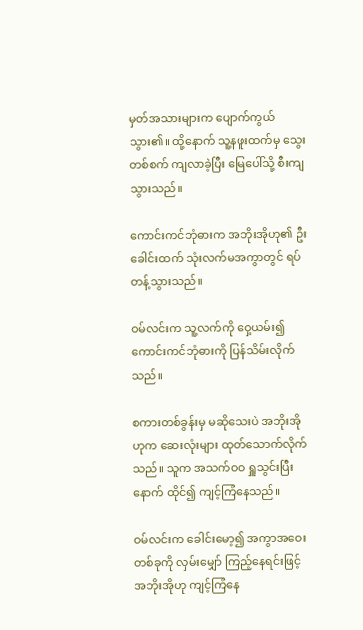မှတ်အသားများက ပျောက်ကွယ်သွား၏။ ထို့နောက် သူ့နဖူးထက်မှ သွေးတစ်စက် ကျလာခဲ့ပြီး မြေပေါ်သို့ စီးကျသွားသည်။

ကောင်းကင်ဘုံဓားက အဘိုးအိုဟု၏ ဦးခေါင်းထက် သုံးလက်မအကွာတွင် ရပ်တန့်သွားသည်။

ဝမ်လင်းက သူ့လက်ကို ဝှေ့ယမ်း၍ ကောင်းကင်ဘုံဓားကို ပြန်သိမ်းလိုက်သည်။

စကားတစ်ခွန်းမှ မဆိုသေးပဲ အဘိုးအိုဟုက ဆေးလုံးများ ထုတ်သောက်လိုက်သည်။ သူက အသက်ဝဝ ရှူသွင်းပြီးနောက် ထိုင်၍ ကျင့်ကြံနေသည်။

ဝမ်လင်းက ခေါင်းမော့၍ အကွာအဝေးတစ်ခုကို လှမ်းမျှော် ကြည့်နေရင်းဖြင့် အဘိုးအိုဟု ကျင့်ကြံနေ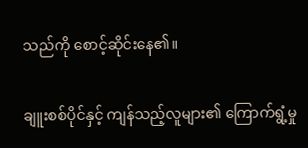သည်ကို စောင့်ဆိုင်းနေ၏။

ချူးစစ်ပိုင်နှင့် ကျန်သည့်လူများ၏ ကြောက်ရွံ့မှု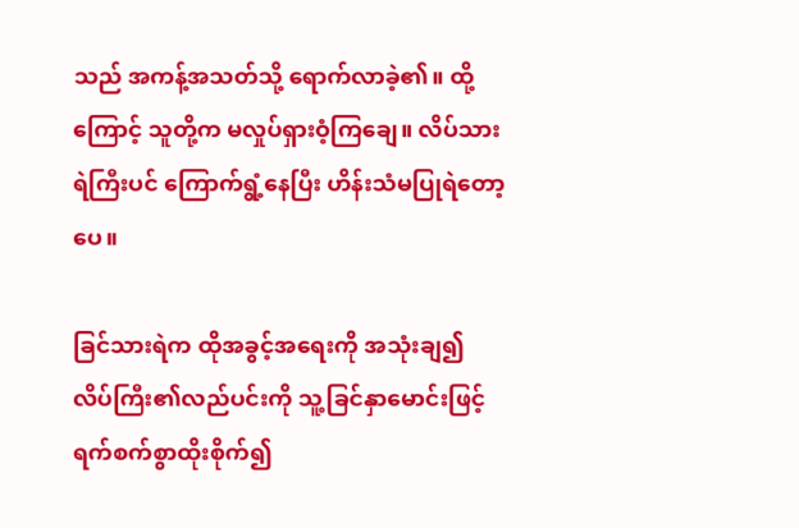သည် အကန့်အသတ်သို့ ရောက်လာခဲ့၏။ ထို့ကြောင့် သူတို့က မလှုပ်ရှားဝံ့ကြချေ။ လိပ်သားရဲကြီးပင် ကြောက်ရွံ့နေပြီး ဟိန်းသံမပြုရဲတော့ပေ။

ခြင်သားရဲက ထိုအခွင့်အရေးကို အသုံးချ၍ လိပ်ကြီး၏လည်ပင်းကို သူ့ခြင်နှာမောင်းဖြင့် ရက်စက်စွာထိုးစိုက်၍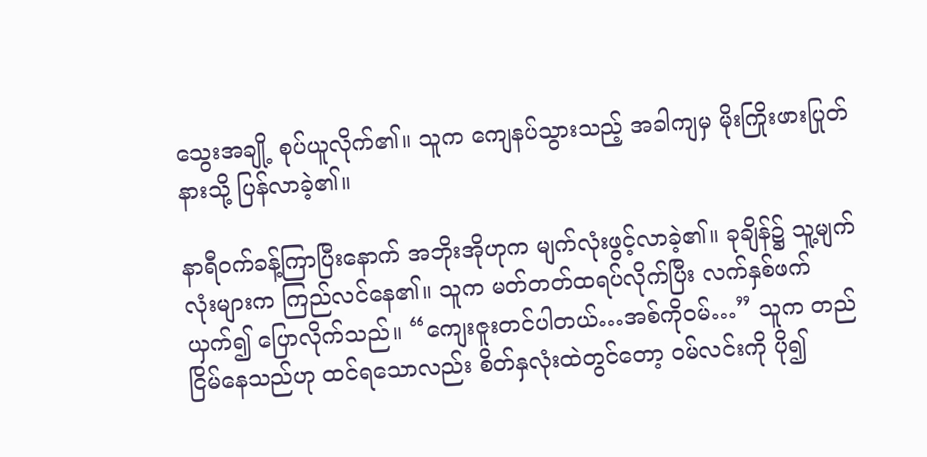သွေးအချို့ စုပ်ယူလိုက်၏။ သူက ကျေနပ်သွားသည့် အခါကျမှ မိုးကြိုးဖားပြုတ်နားသို့ ပြန်လာခဲ့၏။

နာရီဝက်ခန့်ကြာပြီးနောက် အဘိုးအိုဟုက မျက်လုံးဖွင့်လာခဲ့၏။ ခုချိန်၌ သူ့မျက်လုံးများက ကြည်လင်နေ၏။ သူက မတ်တတ်ထရပ်လိုက်ပြီး လက်နှစ်ဖက်ယှက်၍ ပြောလိုက်သည်။ “ကျေးဇူးတင်ပါတယ်…အစ်ကိုဝမ်…” သူက တည်ငြိမ်နေသည်ဟု ထင်ရသောလည်း စိတ်နှလုံးထဲတွင်တော့ ဝမ်လင်းကို ပို၍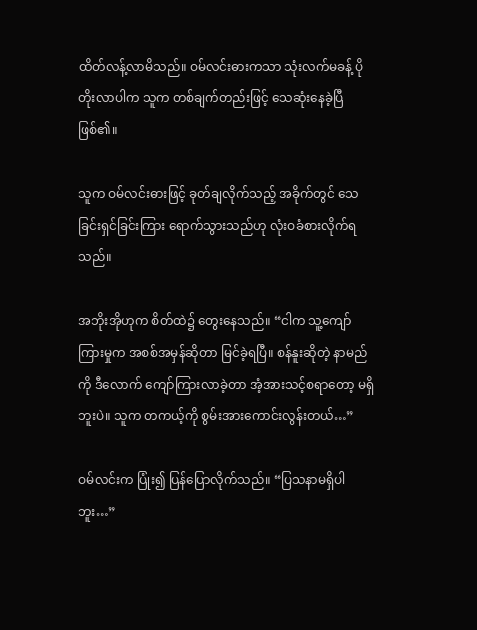ထိတ်လန့်လာမိသည်။ ဝမ်လင်းဓားကသာ သုံးလက်မခန့် ပိုတိုးလာပါက သူက တစ်ချက်တည်းဖြင့် သေဆုံးနေခဲ့ပြီ ဖြစ်၏။

သူက ဝမ်လင်းဓားဖြင့် ခုတ်ချလိုက်သည့် အခိုက်တွင် သေခြင်းရှင်ခြင်းကြား ရောက်သွားသည်ဟု လုံးဝခံစားလိုက်ရသည်။

အဘိုးအိုဟုက စိတ်ထဲ၌ တွေးနေသည်။ “ငါက သူ့ကျော်ကြားမှုက အစစ်အမှန်ဆိုတာ မြင်ခဲ့ရပြီ။ စန်နူးဆိုတဲ့ နာမည်ကို ဒီလောက် ကျော်ကြားလာခဲ့တာ အံ့အားသင့်စရာတော့ မရှိဘူးပဲ။ သူက တကယ့်ကို စွမ်းအားကောင်းလွန်းတယ်…”

ဝမ်လင်းက ပြုံး၍ ပြန်ပြောလိုက်သည်။ “ပြသနာမရှိပါဘူး…”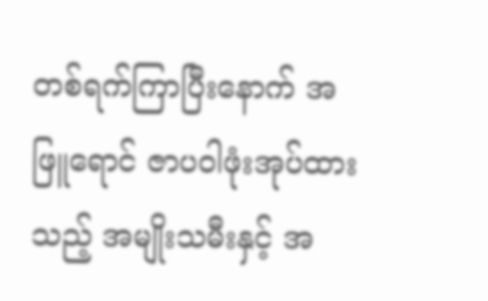တစ်ရက်ကြာပြီးနောက် အဖြူရောင် ဇာပဝါဖုံးအုပ်ထားသည့် အမျိုးသမီးနှင့် အ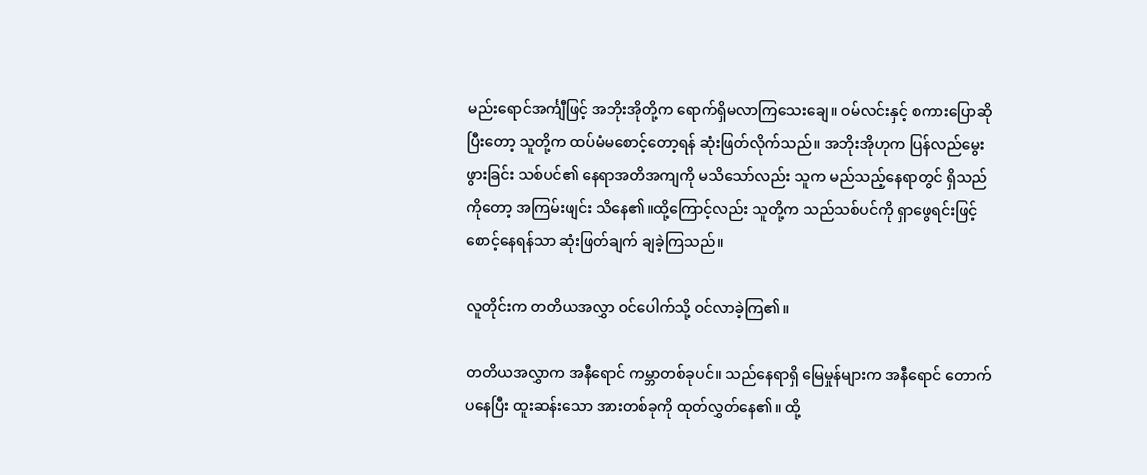မည်းရောင်အင်္ကျီဖြင့် အဘိုးအိုတို့က ရောက်ရှိမလာကြသေးချေ။ ဝမ်လင်းနှင့် စကားပြောဆိုပြီးတော့ သူတို့က ထပ်မံမစောင့်တော့ရန် ဆုံးဖြတ်လိုက်သည်။ အဘိုးအိုဟုက ပြန်လည်မွေးဖွားခြင်း သစ်ပင်၏ နေရာအတိအကျကို မသိသော်လည်း သူက မည်သည့်နေရာတွင် ရှိသည်ကိုတော့ အကြမ်းဖျင်း သိနေ၏။ထို့ကြောင့်လည်း သူတို့က သည်သစ်ပင်ကို ရှာဖွေရင်းဖြင့် စောင့်နေရန်သာ ဆုံးဖြတ်ချက် ချခဲ့ကြသည်။

လူတိုင်းက တတိယအလွှာ ဝင်ပေါက်သို့ ဝင်လာခဲ့ကြ၏။

တတိယအလွှာက အနီရောင် ကမ္ဘာတစ်ခုပင်။ သည်နေရာရှိ မြေမှုန်များက အနီရောင် တောက်ပနေပြီး ထူးဆန်းသော အားတစ်ခုကို ထုတ်လွှတ်နေ၏။ ထို့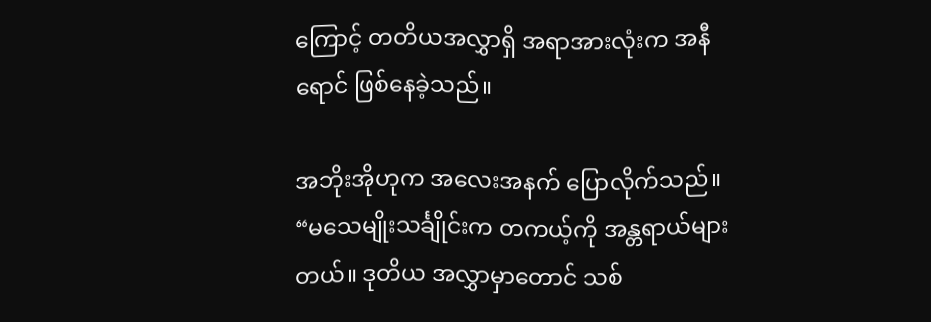ကြောင့် တတိယအလွှာရှိ အရာအားလုံးက အနီရောင် ဖြစ်နေခဲ့သည်။

အဘိုးအိုဟုက အလေးအနက် ပြောလိုက်သည်။ “မသေမျိုးသင်္ချိုင်းက တကယ့်ကို အန္တရာယ်များတယ်။ ဒုတိယ အလွှာမှာတောင် သစ်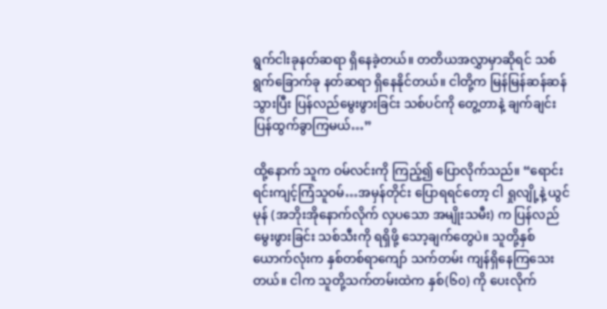ရွက်ငါးခုနတ်ဆရာ ရှိနေခဲ့တယ်။ တတိယအလွှာမှာဆိုရင် သစ်ရွက်ခြောက်ခု နတ်ဆရာ ရှိနေနိုင်တယ်။ ငါတို့က မြန်မြန်ဆန်ဆန် သွားပြီး ပြန်လည်မွေးဖွားခြင်း သစ်ပင်ကို တွေ့တာနဲ့ ချက်ချင်း ပြန်ထွက်ခွာကြမယ်…”

ထို့နောက် သူက ဝမ်လင်းကို ကြည့်၍ ပြောလိုက်သည်။ “ရောင်းရင်းကျင့်ကြံသူဝမ်…အမှန်တိုင်း ပြောရရင်တော့ ငါ ရှုလျို့နဲ့ ယွင်မုန် (အဘိုးအိုနောက်လိုက် လှပသော အမျိုးသမီး) က ပြန်လည်မွေးဖွားခြင်း သစ်သီးကို ရရှိဖို့ သော့ချက်တွေပဲ။ သူတို့နှစ်ယောက်လုံးက နှစ်တစ်ရာကျော် သက်တမ်း ကျန်ရှိနေကြသေးတယ်။ ငါက သူတို့သက်တမ်းထဲက နှစ်(၆၀) ကို ပေးလိုက်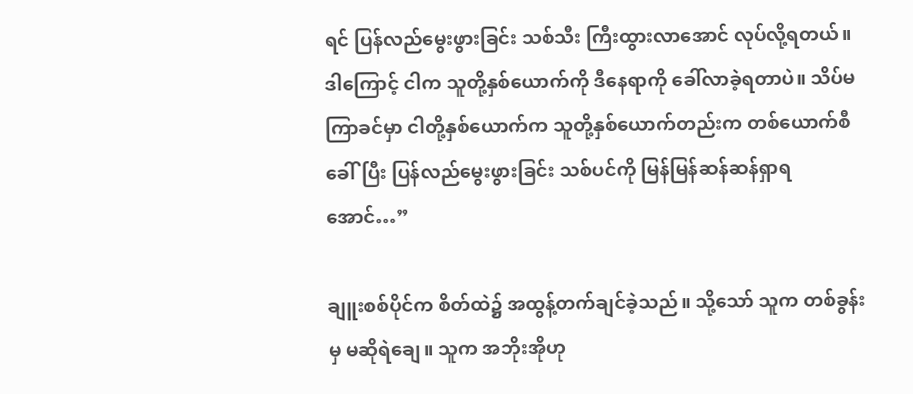ရင် ပြန်လည်မွေးဖွားခြင်း သစ်သီး ကြီးထွားလာအောင် လုပ်လို့ရတယ်။ ဒါကြောင့် ငါက သူတို့နှစ်ယောက်ကို ဒီနေရာကို ခေါ်လာခဲ့ရတာပဲ။ သိပ်မကြာခင်မှာ ငါတို့နှစ်ယောက်က သူတို့နှစ်ယောက်တည်းက တစ်ယောက်စီ ခေါ်ပြီး ပြန်လည်မွေးဖွားခြင်း သစ်ပင်ကို မြန်မြန်ဆန်ဆန်ရှာရအောင်…”

ချူးစစ်ပိုင်က စိတ်ထဲ၌ အထွန့်တက်ချင်ခဲ့သည်။ သို့သော် သူက တစ်ခွန်းမှ မဆိုရဲချေ။ သူက အဘိုးအိုဟု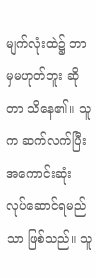မျက်လုံးထဲ၌ ဘာမှမဟုတ်ဘူး ဆိုတာ သိနေ၏။ သူက ဆက်လက်ပြီး အကောင်းဆုံး လုပ်ဆောင်ရမည်သာ ဖြစ်သည်။ သူ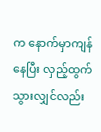က နောက်မှာကျန်နေပြီး လှည့်ထွက်သွားလျှင်လည်း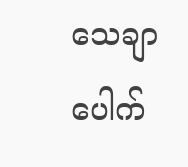သေချာပေါက်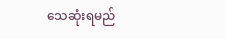သေဆုံးရမည်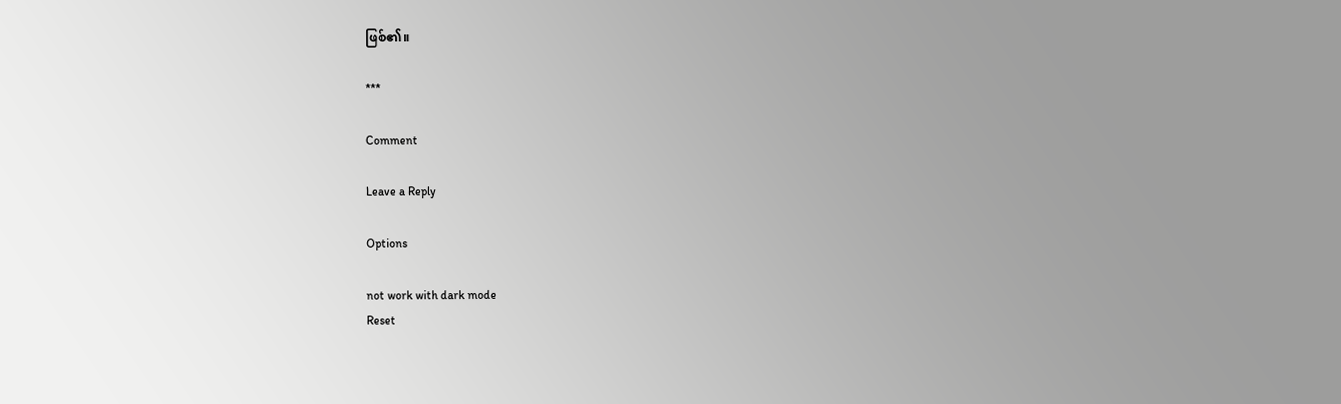ဖြစ်၏။

***

Comment

Leave a Reply

Options

not work with dark mode
Reset